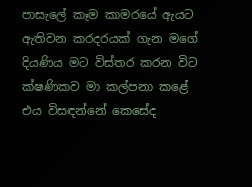පාසැලේ කෑම කාමරයේ ඇයට ඇතිවන කරදරයක් ගැන මගේ දියණිය මට විස්තර කරන විට ක්ෂණිකව මා කල්පනා කළේ එය විසඳන්නේ කෙසේද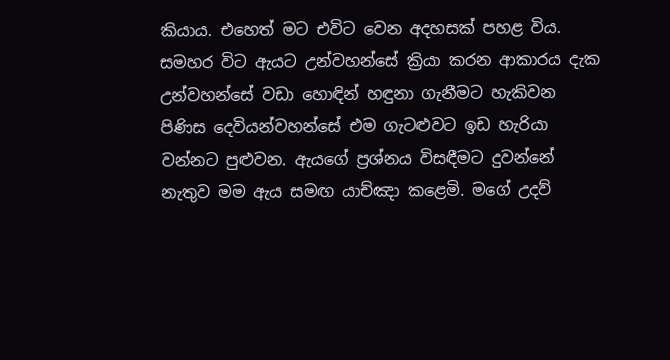කියාය. එහෙත් මට එවිට වෙන අදහසක් පහළ විය. සමහර විට ඇයට උන්වහන්සේ ක්‍රියා කරන ආකාරය දැක උන්වහන්සේ වඩා හොඳින් හඳුනා ගැනීමට හැකිවන පිණිස දෙවියන්වහන්සේ එම ගැටළුවට ඉඩ හැරියා වන්නට පුළුවන. ඇයගේ ප්‍රශ්නය විසඳීමට දුවන්නේ නැතුව මම ඇය සමඟ යාච්ඤා කළෙමි. මගේ උදව්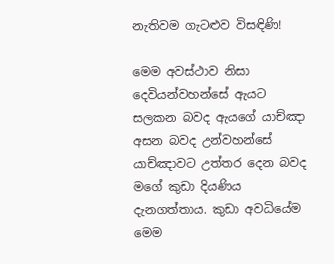නැතිවම ගැටළුව විසඳිණි!

මෙම අවස්ථාව නිසා දෙවියන්වහන්සේ ඇයට සලකන බවද ඇයගේ යාච්ඤා අසන බවද උන්වහන්සේ යාච්ඤාවට උත්තර දෙන බවද මගේ කුඩා දියණිය දැනගත්තාය. කුඩා අවධියේම මෙම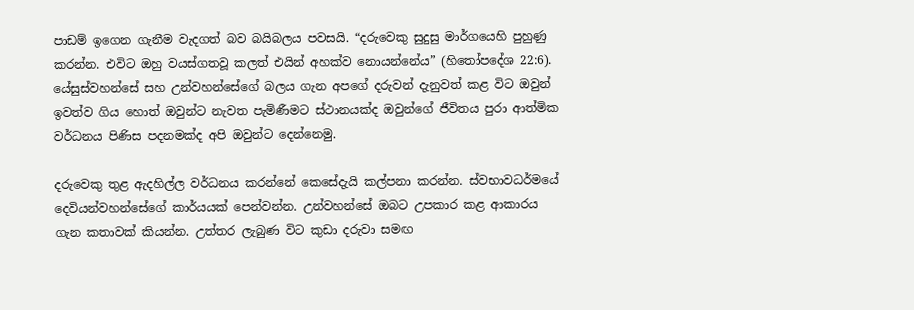පාඩම් ඉගෙන ගැනීම වැදගත් බව බයිබලය පවසයි. “දරුවෙකු සුදුසු මාර්ගයෙහි පුහුණු කරන්න. එවිට ඔහු වයස්ගතවූ කලත් එයින් අහක්ව නොයන්නේය” (හිතෝපදේශ 22:6). යේසුස්වහන්සේ සහ උන්වහන්සේගේ බලය ගැන අපගේ දරුවන් දැනුවත් කළ විට ඔවුන් ඉවත්ව ගිය හොත් ඔවුන්ට නැවත පැමිණීමට ස්ථානයක්ද ඔවුන්ගේ ජීවිතය පුරා ආත්මික වර්ධනය පිණිස පදනමක්ද අපි ඔවුන්ට දෙන්නෙමු.

දරුවෙකු තුළ ඇදහිල්ල වර්ධනය කරන්නේ කෙසේදැයි කල්පනා කරන්න. ස්වභාවධර්මයේ දෙවියන්වහන්සේගේ කාර්යයක් පෙන්වන්න. උන්වහන්සේ ඔබට උපකාර කළ ආකාරය ගැන කතාවක් කියන්න. උත්තර ලැබුණ විට කුඩා දරුවා සමඟ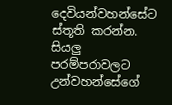දෙවියන්වහන්සේට ස්තූති කරන්න. සියලු පරම්පරාවලට උන්වහන්සේගේ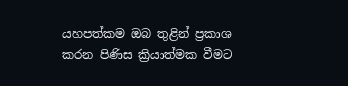යහපත්කම ඔබ තුළින් ප්‍රකාශ කරන පිණිස ක්‍රියාත්මක වීමට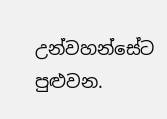උන්වහන්සේට පුළුවන.